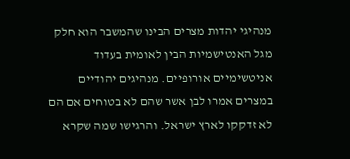מנהיגי יהדות מצרים הבינו שהמשבר הוא חלק מגל האנטישמיות הבין לאומית בעדוד אניטשימיים אורופיים. מנהיגים יהודיים במצרים אמרו לבן אשר שהם לא בטוחים אם הם לא זדקקו לארץ ישראל. והרגישו שמה שקרא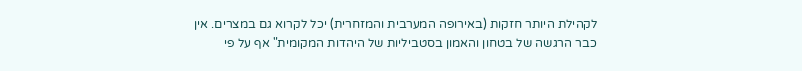לקהילת היותר חזקות (באירופה המערבית והמזחרית) יכל לקרוא גם במצרים. אין כבר הרגשה של בטחון והאמון בסטביליות של היהדות המקומית" אף על פי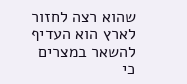שהוא רצה לחזור לארץ הוא העדיף להשאר במצרים כי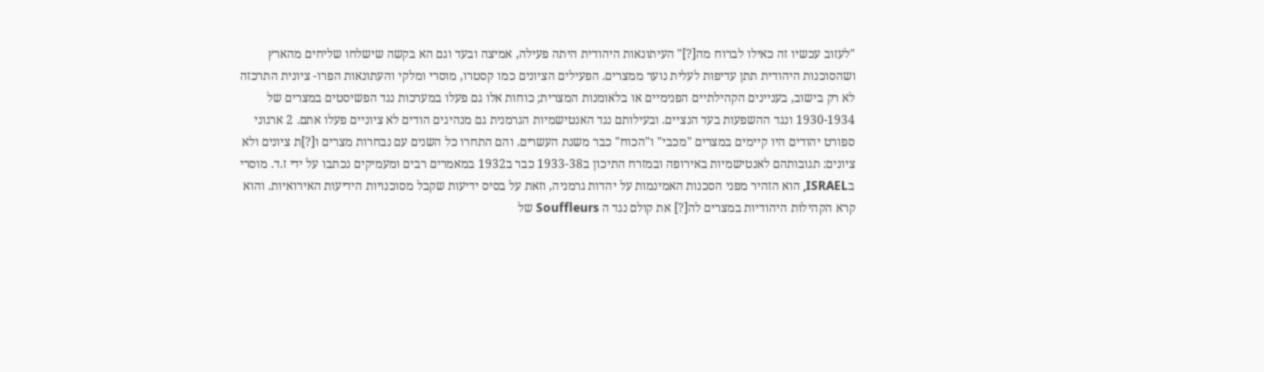"לעזוב עכשיו זה כאילו לברוח מה[?]" העיתונאות היהודית היתה פעילה, אמיצה ובעד וגם הא בקשה שישלחו שליחים מהארץ ושהסוכנות היהודית תתן עדיפות לעלית נוער ממצרים. הפעילים הציונים כמו קסטרו, מוסרי ומלקי והעתונאות הפרו- ציונית התרכזה לא רק בישוב, בעניינים הקהילתיים הפנימיים או בלאומנות המצרית; כוחות אלו גם פעלו במערכות נגד הפשיסטים במצרים של 1930-1934 ונגד ההשפעות בעד הנציים. ובעילותם נגד האנטישמיות הגרמנית גם מנהיגים הודים לא ציוניים פעלו אתם. 2 ארגוני ספורט יהודים היו קיימים במצרים "מכבי" ו"הכוח" כבר משנת העשרים. והם התחרו כל השנים עם נבחרות מצרים ו[?]ת ציונים ולא ציונים: תגובותהם לאנטישמיות באירופה ובמזרח התיכון ב1933-38 כבר ב1932 במאמרים רבים ומעמיקים נכתבו על ידי ז.ד. מוסרי בISRAEL, הוא הזהיר מפני הסכנות האמינמות על יהדות גרמניה, וזאת על בסיס ידיעות שקבל מסוכנויות הידיעות האירואיות. והוא קרא הקהילות היהודיות במצרים לה[?] את קולם נגד ה Souffleurs של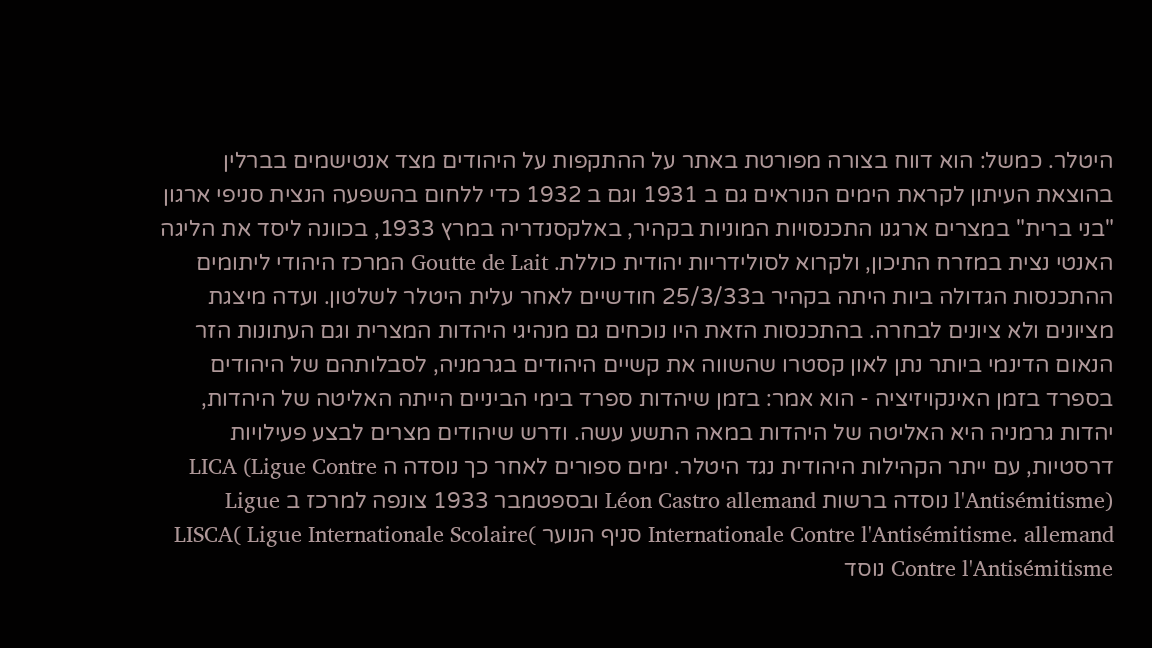היטלר. כמשל: הוא דווח בצורה מפורטת באתר על ההתקפות על היהודים מצד אנטישמים בברלין בהוצאת העיתון לקראת הימים הנוראים גם ב 1931 וגם ב 1932 כדי ללחום בהשפעה הנצית סניפי ארגון "בני ברית" במצרים ארגנו התכנסויות המוניות בקהיר, באלקסנדריה במרץ 1933, בכוונה ליסד את הליגה האנטי נצית במזרח התיכון, ולקרוא לסולידריות יהודית כוללת. Goutte de Lait המרכז היהודי ליתומים ההתכנסות הגדולה ביות היתה בקהיר ב25/3/33 חודשיים לאחר עלית היטלר לשלטון. ועדה מיצגת מציונים ולא ציונים לבחרה. בהתכנסות הזאת היו נוכחים גם מנהיגי היהדות המצרית וגם העתונות הזר הנאום הדינמי ביותר נתן לאון קסטרו שהשווה את קשיים היהודים בגרמניה, לסבלותהם של היהודים בספרד בזמן האינקויזיציה - הוא אמר: בזמן שיהדות ספרד בימי הביניים הייתה האליטה של היהדות, יהדות גרמניה היא האליטה של היהדות במאה התשע עשה. ודרש שיהודים מצרים לבצע פעילויות דרסטיות, עם ייתר הקהילות היהודית נגד היטלר. ימים ספורים לאחר כך נוסדה ה LICA (Ligue Contre l'Antisémitisme) נוסדה ברשות Léon Castro allemand ובספטמבר 1933 צונפה למרכז ב Ligue Internationale Contre l'Antisémitisme. allemand סניף הנוער )LISCA( Ligue Internationale Scolaire Contre l'Antisémitisme נוסד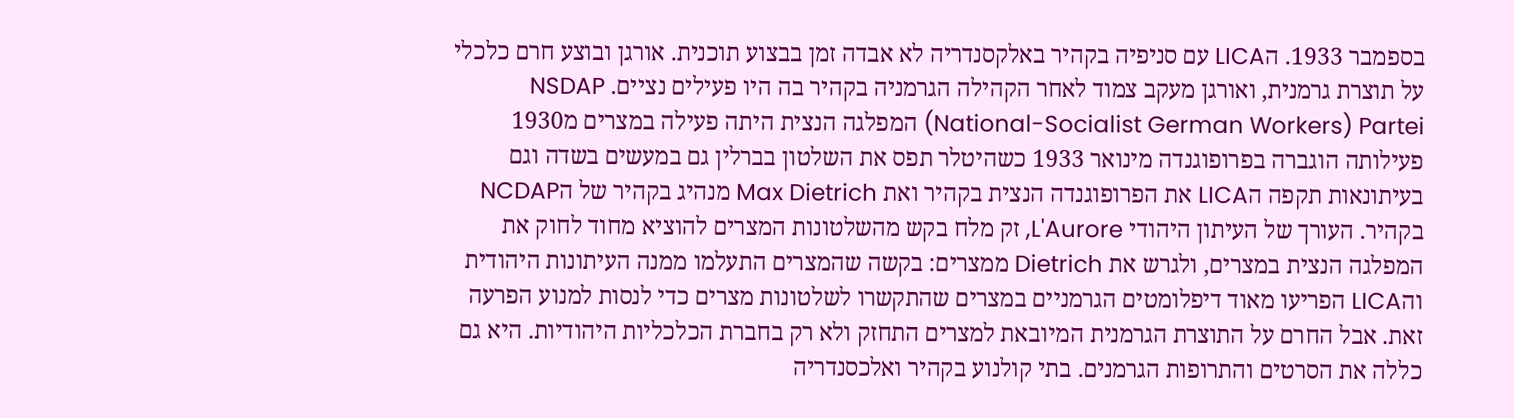בספמבר 1933. הLICA עם סניפיה בקהיר באלקסנדריה לא אבדה זמן בבצוע תוכנית. אורגן ובוצע חרם כלכלי על תוצרת גרמנית, ואורגן מעקב צמוד לאחר הקהילה הגרמניה בקהיר בה היו פעילים נציים. NSDAP (National-Socialist German Workers) Partei המפלגה הנצית היתה פעילה במצרים מ1930 פעילותה הוגברה בפרופוגנדה מינואר 1933 כשהיטלר תפס את השלטון בברלין גם במעשים בשדה וגם בעיתונאות תקפה הLICA את הפרופוגנדה הנצית בקהיר ואת Max Dietrich מנהיג בקהיר של הNCDAP בקהיר. העורך של העיתון היהודי L'Aurore, זק מלח בקש מהשלטונות המצרים להוציא מחוד לחוק את המפלגה הנצית במצרים, ולגרש את Dietrich ממצרים: בקשה שהמצרים התעלמו ממנה העיתונות היהודית והLICA הפריעו מאוד דיפלומטים הגרמניים במצרים שהתקשרו לשלטונות מצרים כדי לנסות למנוע הפרעה זאת. אבל החרם על התוצרת הגרמנית המיובאת למצרים התחזק ולא רק בחברת הכלכליות היהודיות. היא גם כללה את הסרטים והתרופות הגרמנים. בתי קולנוע בקהיר ואלכסנדריה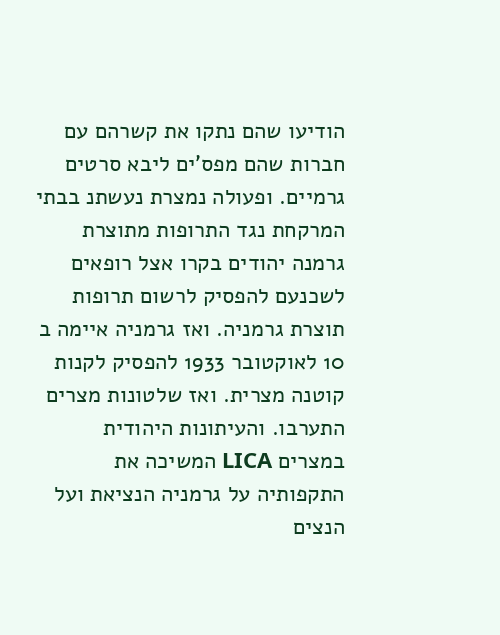הודיעו שהם נתקו את קשרהם עם חברות שהם מפס'ים ליבא סרטים גרמיים. ופעולה נמצרת נעשתנ בבתי המרקחת נגד התרופות מתוצרת גרמנה יהודים בקרו אצל רופאים לשכנעם להפסיק לרשום תרופות תוצרת גרמניה. ואז גרמניה איימה ב 10 לאוקטובר 1933 להפסיק לקנות קוטנה מצרית. ואז שלטונות מצרים התערבו. והעיתונות היהודית במצרים LICA המשיכה את התקפותיה על גרמניה הנציאת ועל הנצים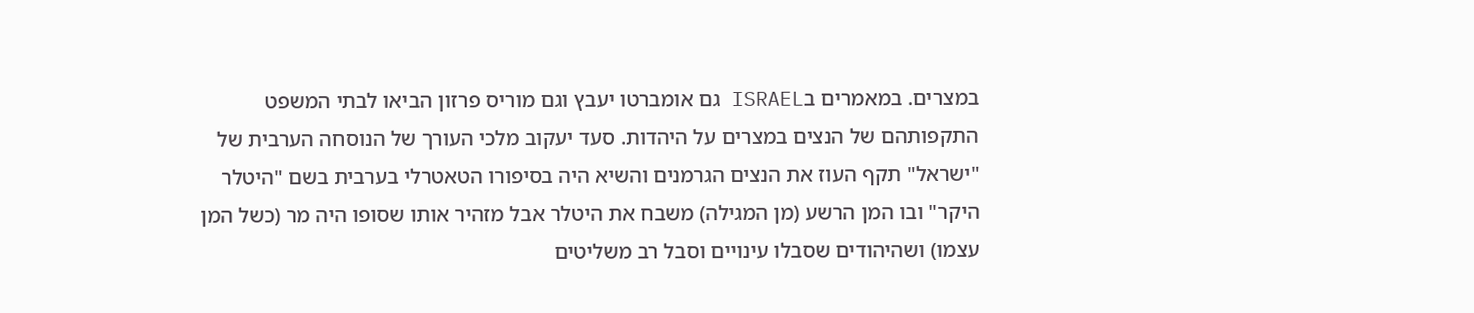במצרים. במאמרים בISRAEL גם אומברטו יעבץ וגם מוריס פרזון הביאו לבתי המשפט התקפותהם של הנצים במצרים על היהדות. סעד יעקוב מלכי העורך של הנוסחה הערבית של "ישראל" תקף העוז את הנצים הגרמנים והשיא היה בסיפורו הטאטרלי בערבית בשם "היטלר היקר" ובו המן הרשע (מן המגילה) משבח את היטלר אבל מזהיר אותו שסופו היה מר (כשל המן עצמו) ושהיהודים שסבלו עינויים וסבל רב משליטים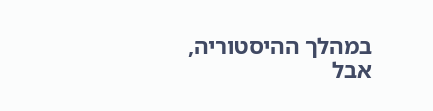במהלך ההיסטוריה, אבל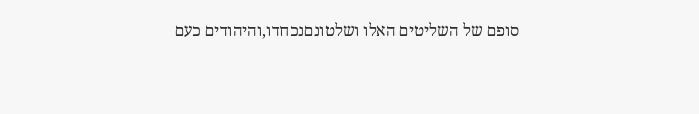סופם של השליטים האלו ושלטונםנכחדו,והיהודים כעם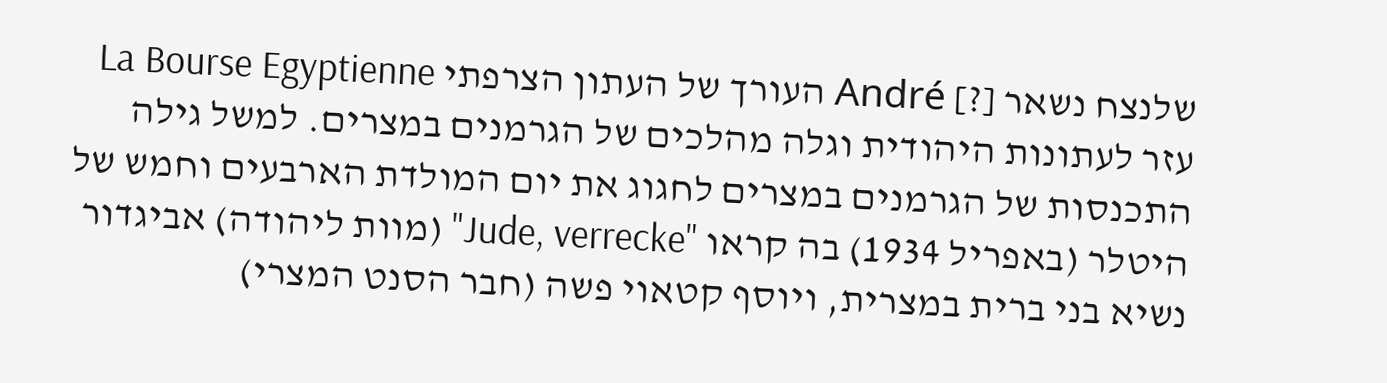שלנצח נשאר [?] André העורך של העתון הצרפתי La Bourse Egyptienne עזר לעתונות היהודית וגלה מהלכים של הגרמנים במצרים. למשל גילה התכנסות של הגרמנים במצרים לחגוג את יום המולדת הארבעים וחמש של היטלר (באפריל 1934) בה קראו "Jude, verrecke" (מוות ליהודה) אביגדור נשיא בני ברית במצרית, ויוסף קטאוי פשה (חבר הסנט המצרי)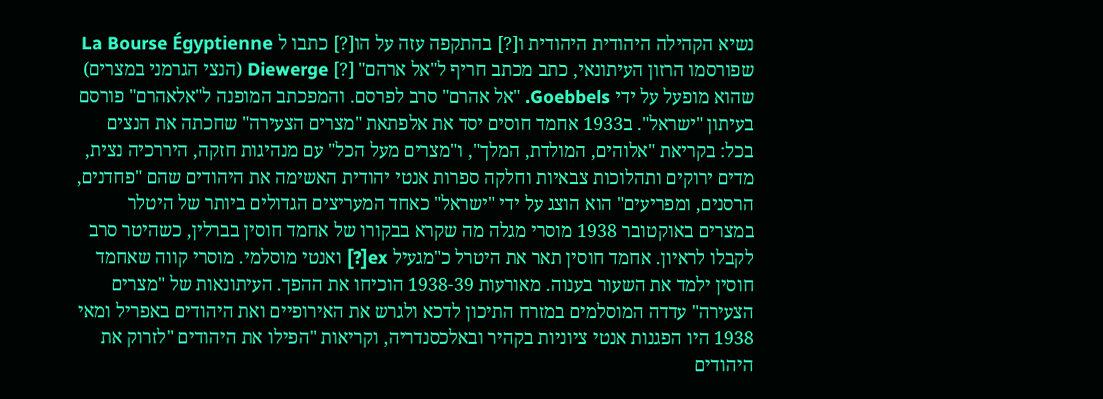נשיא הקהילה היהודית היהודית ו[?] בהתקפה עזה על הו[?] כתבו ל La Bourse Égyptienne שפורסמו הרזון העיתונאי, כתב מכתב חריף ל"אל ארהם" [?] Diewerge (הנצי הגרמני במצרים) שהוא מופעל על ידי Goebbels. "אל אהרם" סרב לפרסם. והמפכתב המופנה ל"אלאהרם" פורסם בעיתון "ישראל". ב1933 אחמד חוסים יסד את אלפתאת "מצרים הצעירה" שחכתה את הנצים בכל: בקריאת "אלוהים, המולדת, המלך", ו"מצרים מעל הכל" עם מנהיגות חזקה, היררכיה נצית, מדים ירוקים ותהלוכות צבאיות וחלקה ספרות אנטי יהודית האשימה את היהודים שהם "פחדנים, הרסנים, ומפריעים" הוא הוצג על ידי "ישראל" כאחד המעריצים הגדולים ביותר של היטלר במצרים באוקטובר 1938 מוסרי מגלה מה שקרא בבקורו של אחמד חוסין בברלין, כשהיטר סרב לקבלו לראיון. אחמד חוסין תאר את היטרל כ"מגעיל ex[?] ואנטי מוסלמי. מוסרי קווה שאחמד חוסין ילמד את השעור בענוה. מאורעות 1938-39 הוכיחו את ההפך. העיתונאות של "מצרים הצעירה" עדדה המוסלמים במזרח התיכון לדכא ולגרש את האירופיים ואת היהודים באפריל ומאי 1938 היו הפגנות אנטי ציוניות בקהיר ובאלכסנדריה, וקריאות "הפילו את היהודים "לזרוק את היהודים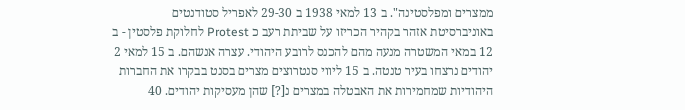ממצרים ומפלסטינה". ב 13 למאי 1938 ב 29-30 לאפריל סטודנטים באוניברסיטת אזהר בקהיר הכריזו על שביתת רעב כ Protest לחלוקת פלסטין - ב 12 במאי המשטרה מנעה מהם להכנס לרובע היהודי. עצרה אנשהם. ב 15 למאי 2 יהודים נרצחו בעיר טנטה. ב 15 ליווי סנטרוצים מצרים בסנט בבקרו את החברות היהודיות שמחמירות את האבטלה במצרים נ[?] שהן מעסיקות יהודים. 40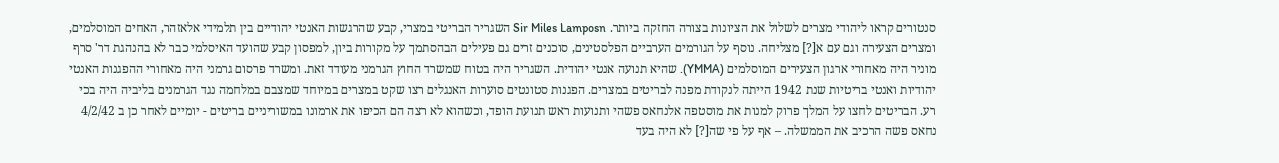סנטורים קראו ליהודי מצרים לשלול את הציונות בצורה החזקה ביותר. Sir Miles Lamposn השגריר הבריטי במצרי, קבע שהרגשות האנטי יהודיים בין תלמידי אלאזהר, האחים המוסלמים, ומצרים הצעירה וגם עם א[?] מצליחה. נוסף על הגורמים הערביים הפלסטינים, סוכנים זרים גם פעילים הבהסתמך על מקורות ביון, למפסון קבע שהועד האיסלמי כבר לא בהנהגת דר' סרף מוניר היה מאחורי ארגון הצעירים המוסלמים (YMMA). שהיא תנועה אנטי יהודית. השגריר היה בטוח שמשרד החוץ הגרמני מעודד זאת. ומשרד פרסום גרמני היה מאחורי ההפגנות האנטי יהודיות ואנטי בריטיות שנת 1942 הייתה לנקודת מפנה לבריטים במצרים. הפגנות סטונטים סוערות האנגלים רצו שקט במצרים במיוחד שמצבם במלחמה נגד הגרמנים בליביה היה בכי רע. הבריטים לחצו על המלך פרוק למנות את מוסטפה אלנחאס פשהי ותנועות ראש תנועת הופד, וכשהוא לא רצה הם הכיפו את ארמונו במשוריניים בריטים - יומיים לאחר כן ב 4/2/42 נחאס פשה הרכיב את הממשלה. – אף על פי שה[?] לא היה בעד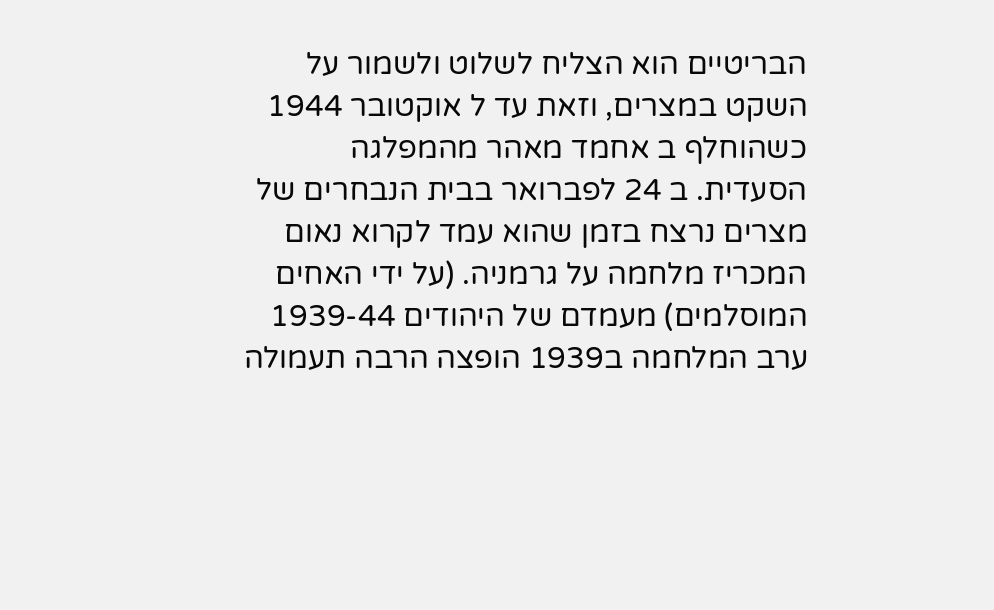הבריטיים הוא הצליח לשלוט ולשמור על השקט במצרים, וזאת עד ל אוקטובר 1944 כשהוחלף ב אחמד מאהר מהמפלגה הסעדית. ב 24 לפברואר בבית הנבחרים של מצרים נרצח בזמן שהוא עמד לקרוא נאום המכריז מלחמה על גרמניה. (על ידי האחים המוסלמים) מעמדם של היהודים 1939-44 ערב המלחמה ב1939 הופצה הרבה תעמולה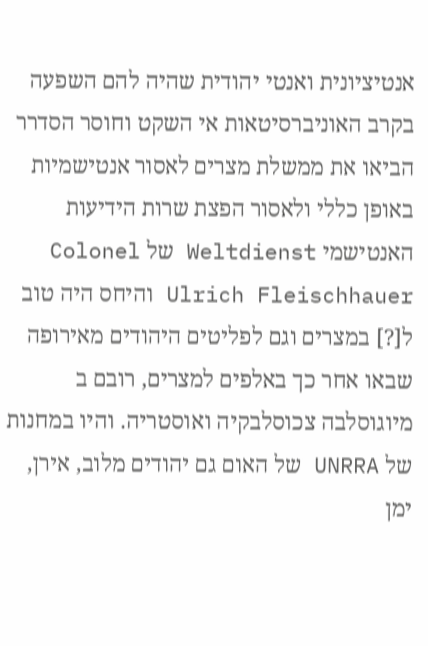אנטיציונית ואנטי יהודית שהיה להם השפעה בקרב האוניברסיטאות אי השקט וחוסר הסדרר הביאו את ממשלת מצרים לאסור אנטישמיות באופן כללי ולאסור הפצת שרות הידיעות האנטישמי Weltdienst של Colonel Ulrich Fleischhauer והיחס היה טוב ל[?] במצרים וגם לפליטים היהודים מאירופה שבאו אחר כך באלפים למצרים, רובם ב מיוגוסלבה צכוסלבקיה ואוסטריה. והיו במחנות של UNRRA של האום גם יהודים מלוב, אירן, ימן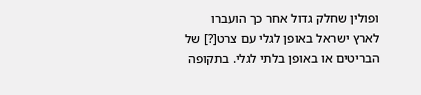ופולין שחלק גדול אחר כך הועברו לארץ ישראל באופן לגלי עם צרט[?] של הבריטים או באופן בלתי לגלי. בתקופה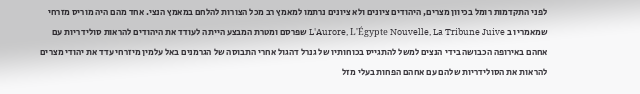לפני התקדמות רומל בכיוון מצרים, היהודים ציונים ולא ציונים נרתמו למאמץ רב מכל הצורות להלחם במאמץ הנצי. אחד מהם היה מוריס מזרחי שמאמריו ב L'Aurore, L'Égypte Nouvelle, La Tribune Juive שפרסם ומטרת המבצע הייתה לעודד את היהודים להראות סולידריות עם אחהם באירופה הכבושה בידי הנצים למשל להתגייס בכוחותיו של גנרל דהגול אחרי התבוסה של הגרמנים באל עלמין מיזרחי עדד את יהודי מצרים להראות את הסולידריות שלהם עם אחהם הפחות בעלי מזל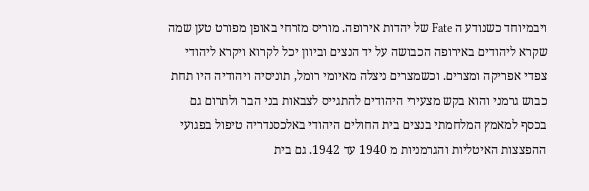ויבמיוחד כשנודע ה Fate של יהדות אירופה. מוריס מזרחי באופן מפורט טען שמה שקרא ליהודים באירופה הכבושה על יד הנצים וביוון יכל לקרוא ויקרא ליהודי צפדי אפריקה ומצרים. וכשמצרים ניצלה מאיומי רומל, תוניסיה ויהודיה היו תחת כבוש גרמני והוא בקש מצעירי היהודים להתגייס לצבאות בני הבר ולתרום גם בכסף למאמץ המלחמתי בנצים בית החולים היהודי באלכסנדריה טיפול בפגועי ההפצצות האיטליות והגרמניות מ 1940 עד 1942. גם בית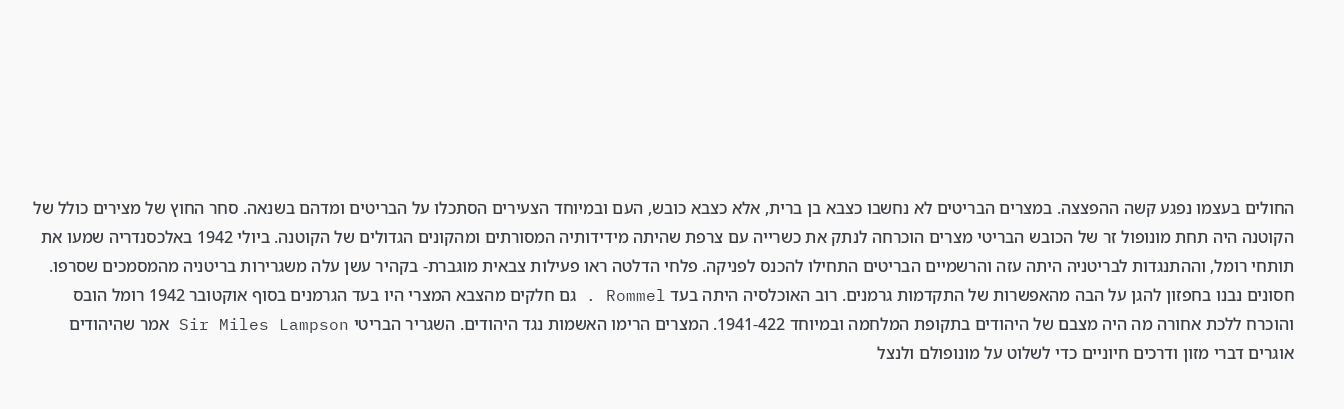החולים בעצמו נפגע קשה ההפצצה. במצרים הבריטים לא נחשבו כצבא בן ברית, אלא כצבא כובש, העם ובמיוחד הצעירים הסתכלו על הבריטים ומדהם בשנאה. סחר החוץ של מצירים כולל של הקוטנה היה תחת מונופול זר של הכובש הבריטי מצרים הוכרחה לנתק את כשרייה עם צרפת שהיתה מידידותיה המסורתים ומהקונים הגדולים של הקוטנה. ביולי 1942 באלכסנדריה שמעו את תותחי רומל, וההתנגדות לבריטניה היתה עזה והרשמיים הבריטים התחילו להכנס לפניקה. פלחי הדלטה ראו פעילות צבאית מוגברת- בקהיר עשן עלה משגרירות בריטניה מהמסמכים שסרפו. חסונים נבנו בחפזון להגן על הבה מהאפשרות של התקדמות גרמנים. רוב האוכלסיה היתה בעד Rommel . גם חלקים מהצבא המצרי היו בעד הגרמנים בסוף אוקטובר 1942 רומל הובס והוכרח ללכת אחורה מה היה מצבם של היהודים בתקופת המלחמה ובמיוחד 1941-422. המצרים הרימו האשמות נגד היהודים. השגריר הבריטי Sir Miles Lampson אמר שהיהודים אוגרים דברי מזון ודרכים חיוניים כדי לשלוט על מונופולם ולנצל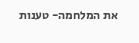את המלחמה- טענות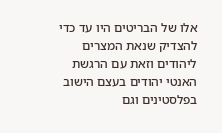אלו של הבריטים היו עד כדי להצדיק שנאת המצרים ליהודים וזאת עם הרגשת האנטי יהודים בעצם הישוב בפלסטינים וגם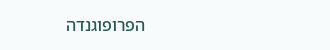הפרופוגנדה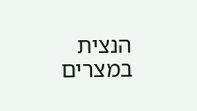הנצית במצרים